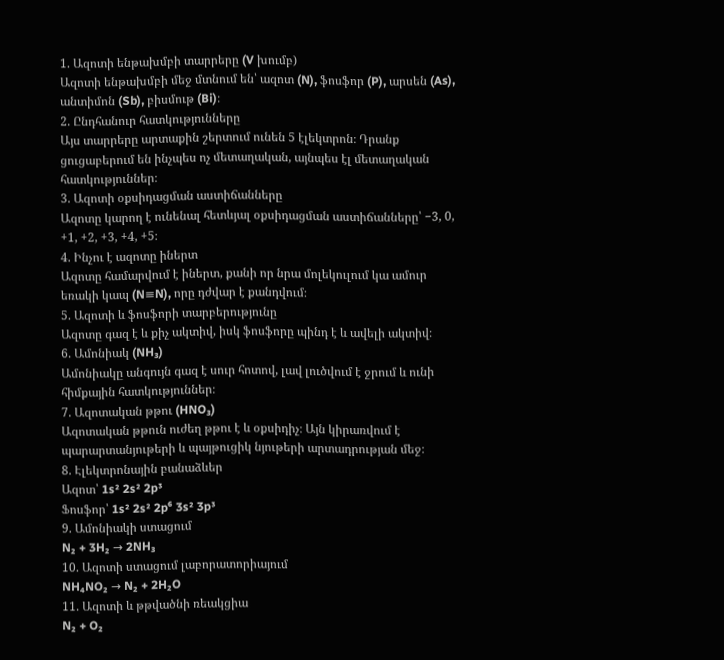1. Ազոտի ենթախմբի տարրերը (V խումբ)
Ազոտի ենթախմբի մեջ մտնում են՝ ազոտ (N), ֆոսֆոր (P), արսեն (As), անտիմոն (Sb), բիսմութ (Bi)։
2. Ընդհանուր հատկությունները
Այս տարրերը արտաքին շերտում ունեն 5 էլեկտրոն։ Դրանք ցուցաբերում են ինչպես ոչ մետաղական, այնպես էլ մետաղական հատկություններ։
3. Ազոտի օքսիդացման աստիճանները
Ազոտը կարող է ունենալ հետևյալ օքսիդացման աստիճանները՝ −3, 0, +1, +2, +3, +4, +5։
4. Ինչու է ազոտը իներտ
Ազոտը համարվում է իներտ, քանի որ նրա մոլեկուլում կա ամուր եռակի կապ (N≡N), որը դժվար է քանդվում։
5. Ազոտի և ֆոսֆորի տարբերությունը
Ազոտը գազ է և քիչ ակտիվ, իսկ ֆոսֆորը պինդ է և ավելի ակտիվ։
6. Ամոնիակ (NH₃)
Ամոնիակը անգույն գազ է սուր հոտով, լավ լուծվում է ջրում և ունի հիմքային հատկություններ։
7. Ազոտական թթու (HNO₃)
Ազոտական թթուն ուժեղ թթու է և օքսիդիչ։ Այն կիրառվում է պարարտանյութերի և պայթուցիկ նյութերի արտադրության մեջ։
8. Էլեկտրոնային բանաձևեր
Ազոտ՝ 1s² 2s² 2p³
Ֆոսֆոր՝ 1s² 2s² 2p⁶ 3s² 3p³
9. Ամոնիակի ստացում
N₂ + 3H₂ → 2NH₃
10. Ազոտի ստացում լաբորատորիայում
NH₄NO₂ → N₂ + 2H₂O
11. Ազոտի և թթվածնի ռեակցիա
N₂ + O₂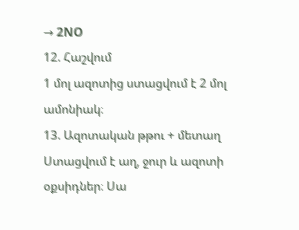→ 2NO
12. Հաշվում
1 մոլ ազոտից ստացվում է 2 մոլ ամոնիակ։
13. Ազոտական թթու + մետաղ
Ստացվում է աղ, ջուր և ազոտի օքսիդներ։ Սա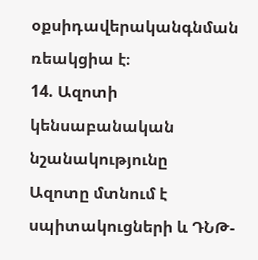օքսիդավերականգնման ռեակցիա է։
14. Ազոտի կենսաբանական նշանակությունը
Ազոտը մտնում է սպիտակուցների և ԴՆԹ-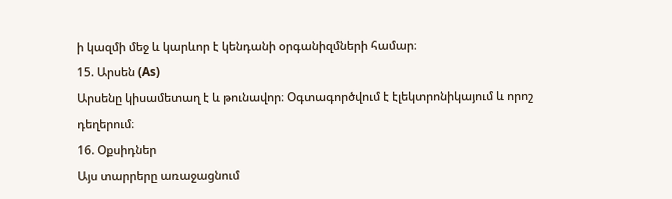ի կազմի մեջ և կարևոր է կենդանի օրգանիզմների համար։
15. Արսեն (As)
Արսենը կիսամետաղ է և թունավոր։ Օգտագործվում է էլեկտրոնիկայում և որոշ դեղերում։
16. Օքսիդներ
Այս տարրերը առաջացնում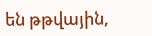են թթվային,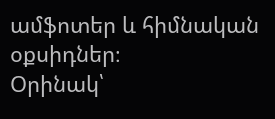ամֆոտեր և հիմնական օքսիդներ։
Օրինակ՝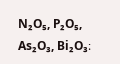N₂O₅, P₂O₅, As₂O₃, Bi₂O₃։